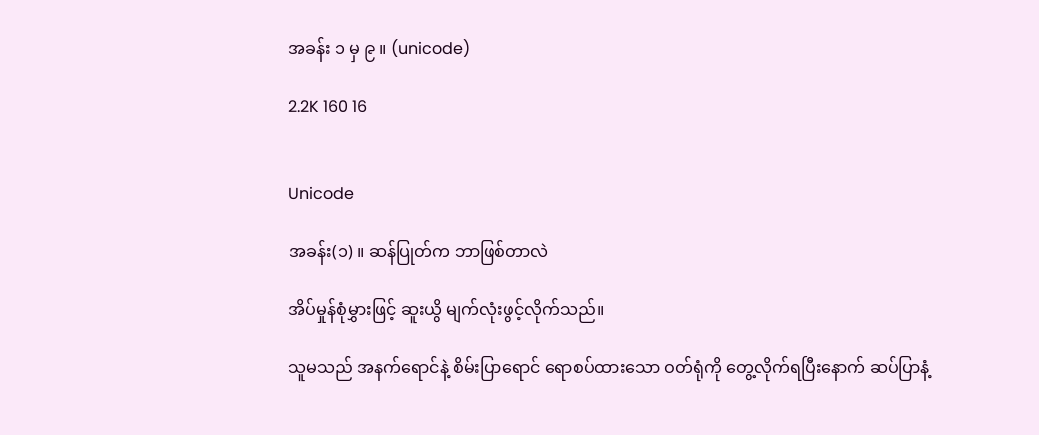အခန်း ၁ မှ ၉ ။ (unicode)

2.2K 160 16


Unicode

အခန်း(၁) ။ ဆန်ပြုတ်က ဘာဖြစ်တာလဲ

အိပ်မှုန်စုံမွှားဖြင့် ဆူးယွိ မျက်လုံးဖွင့်လိုက်သည်။

သူမသည် အနက်ရောင်နဲ့ စိမ်းပြာရောင် ရောစပ်ထားသော ဝတ်ရုံကို တွေ့လိုက်ရပြီးနောက် ဆပ်ပြာနံ့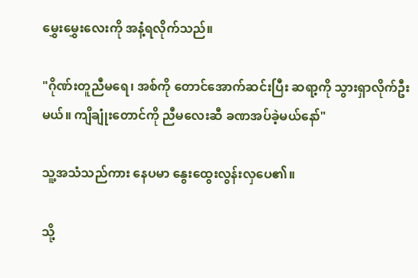မွှေးမွှေးလေးကို အနံ့ရလိုက်သည်။

"ဂိုဏ်းတူညီမရေ၊ အစ်ကို တောင်အောက်ဆင်းပြီး ဆရာ့ကို သွားရှာလိုက်ဦးမယ်။ ကျိချုံးတောင်ကို ညီမလေးဆီ ခဏအပ်ခဲ့မယ်နော်"

သူ့အသံသည်ကား နေပမာ နွေးထွေးလွန်းလှပေ၏။

သို့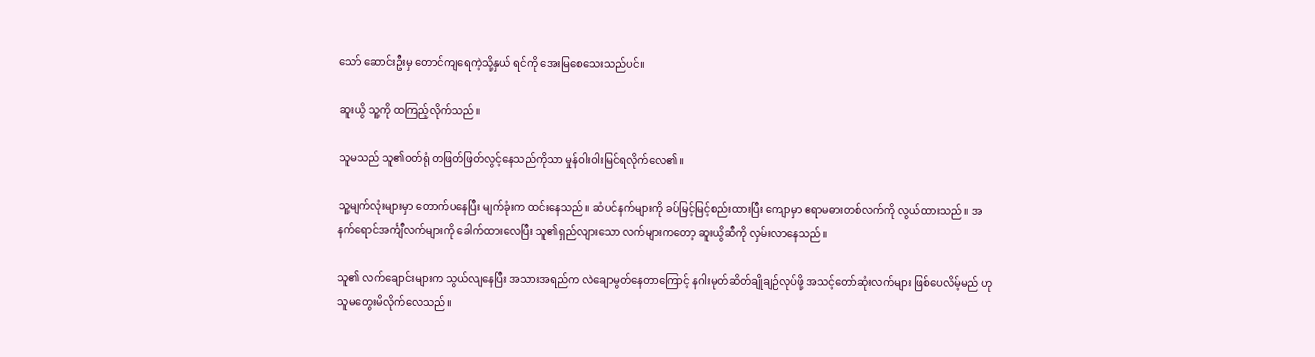သော် ဆောင်းဦးမှ တောင်ကျရေကဲ့သို့နှယ် ရင်ကို အေးမြစေသေးသည်ပင်။

ဆူးယွိ သူ့ကို ထကြည့်လိုက်သည်။

သူမသည် သူ၏ဝတ်ရုံ တဖြတ်ဖြတ်လွင့်နေသည်ကိုသာ မှုန်ဝါးဝါးမြင်ရလိုက်လေ၏။

သူ့မျက်လုံးများမှာ တောက်ပနေပြီး မျက်ခုံးက ထင်းနေသည်။ ဆံပင်နက်များကို ခပ်မြင့်မြင့်စည်းထားပြီး ကျောမှာ ဧရာမဓားတစ်လက်ကို လွယ်ထားသည်။ အနက်ရောင်အင်္ကျီလက်များကို ခေါက်ထားလေပြီး သူ၏ရှည်လျားသော လက်များကတော့ ဆူးယွိဆီကို လှမ်းလာနေသည်။

သူ၏ လက်ချောင်းများက သွယ်လျနေပြီး အသားအရည်က လဲချောမွတ်နေတာကြောင့် နဂါးမုတ်ဆိတ်ချိုချဉ်လုပ်ဖို့ အသင့်တော်ဆုံးလက်များ ဖြစ်ပေလိမ့်မည် ဟု သူမတွေးမိလိုက်လေသည်။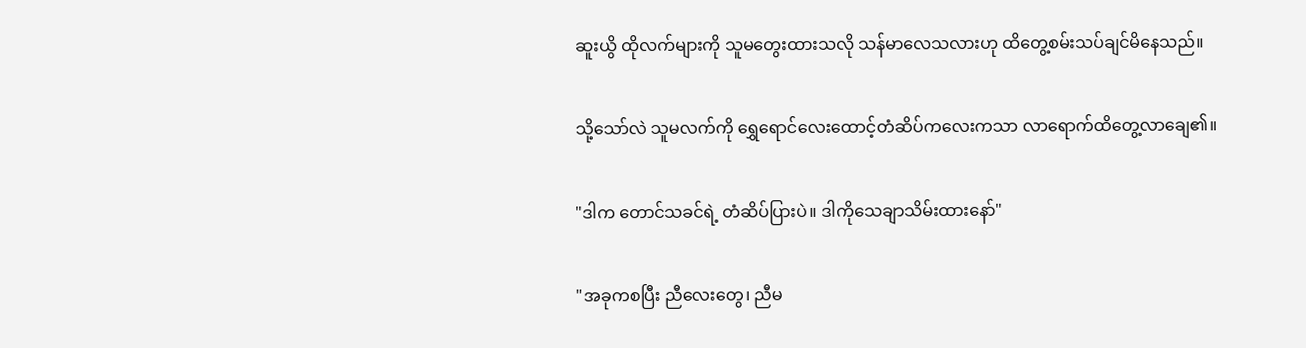ဆူးယွိ ထိုလက်များကို သူမတွေးထားသလို သန်မာလေသလားဟု ထိတွေ့စမ်းသပ်ချင်မိနေသည်။

သို့သော်လဲ သူမလက်ကို ရွှေရောင်လေးထောင့်တံဆိပ်ကလေးကသာ လာရောက်ထိတွေ့လာချေ၏။

"ဒါက တောင်သခင်ရဲ့ တံဆိပ်ပြားပဲ။ ဒါကိုသေချာသိမ်းထားနော်"

"အခုကစပြီး ညီလေးတွေ၊ ညီမ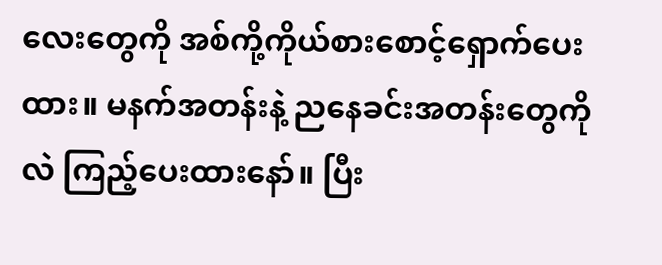လေးတွေကို အစ်ကို့ကိုယ်စားစောင့်ရှောက်ပေးထား။ မနက်အတန်းနဲ့ ညနေခင်းအတန်းတွေကိုလဲ ကြည့်ပေးထားနော်။ ပြီး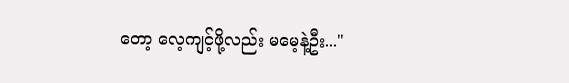တော့ လေ့ကျင့်ဖို့လည်း မမေ့နဲ့ဦး..."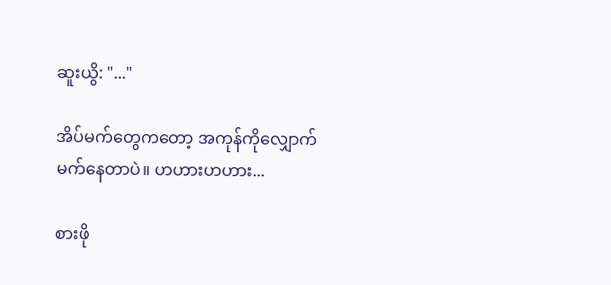ဆူးယွိ: "..."

အိပ်မက်တွေကတော့ အကုန်ကိုလျှောက်မက်နေတာပဲ။ ဟဟားဟဟား...

စားဖို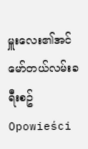မှူးလေး၏အင်မော်တယ်လမ်းခရီးစဥ် Opowieści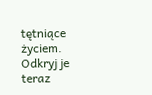tętniące życiem. Odkryj je teraz